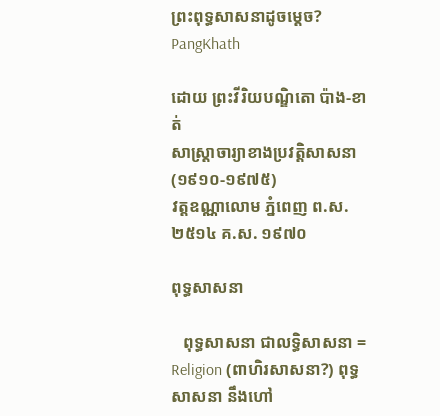ព្រះពុទ្ធសាសនាដូចម្ដេច?
PangKhath

ដោយ ព្រះវីរិយបណ្ឌិតោ ប៉ាង-ខាត់
សាស្រ្ដាចារ្យាខាងប្រវត្តិសាសនា (១៩១០-១៩៧៥)
វត្តឧណ្ណាលោម ភ្នំពេញ ព.ស. ២៥១៤ គ.ស. ១៩៧០

ពុទ្ធសាសនា

   ពុទ្ធសាសនា ជាលទ្ធិសាសនា = Religion (ពាហិរសាសនា?) ពុទ្ធសាសនា នឹងហៅ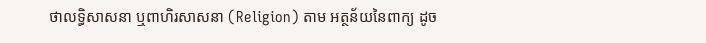ថាលទ្ធិសាសនា ឬពាហិរសាសនា (Religion) តាម អត្ថន័យនៃពាក្យ ដូច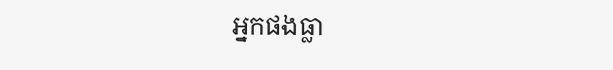អ្នកផងធ្លា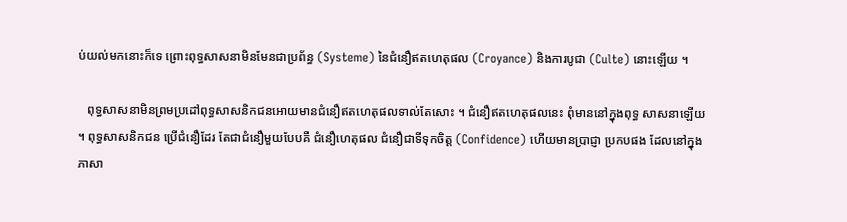ប់យល់មកនោះក៏ទេ ព្រោះពុទ្ធសាសនាមិនមែនជាប្រព័ន្ធ (Systeme) នៃជំនឿឥតហេតុផល (Croyance) និងការបូជា (Culte) នោះឡើយ ។

   ពុទ្ធសាសនាមិនព្រមប្រដៅពុទ្ធសាសនិកជនអោយមានជំនឿឥតហេតុផលទាល់តែសោះ ។ ជំនឿឥតហេតុផលនេះ ពុំមាននៅក្នុងពុទ្ធ សាសនាឡើយ ។ ពុទ្ធសាសនិកជន ប្រើជំនឿដែរ តែជាជំនឿមួយបែបគឺ ជំនឿហេតុផល ជំនឿជាទីទុកចិត្ត (Confidence) ហើយមានប្រាជ្ញា ប្រកបផង ដែលនៅក្នុងភាសា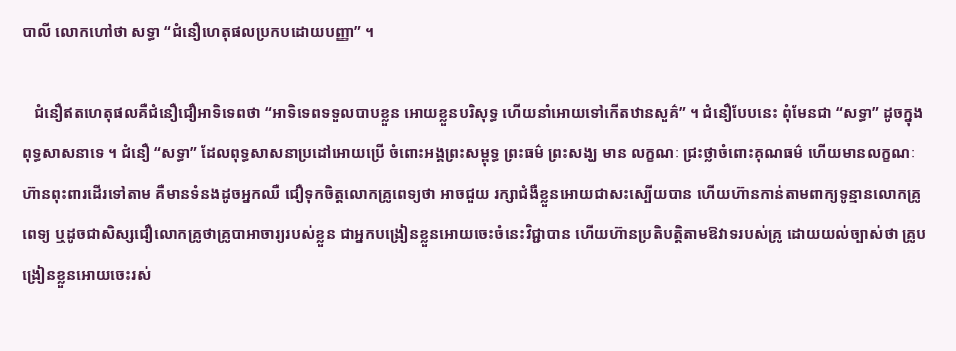បាលី លោកហៅថា សទ្ធា “ជំនឿហេតុផលប្រកបដោយបញ្ញា” ។

   ជំនឿឥតហេតុផលគឺជំនឿជឿអាទិទេពថា “អាទិទេពទទួលបាបខ្លួន អោយខ្លួនបរិសុទ្ធ ហើយនាំអោយទៅកើតឋានសួគ៌” ។ ជំនឿបែបនេះ ពុំមែនជា “សទ្ធា” ដូចក្នុងពុទ្ធសាសនាទេ ។ ជំនឿ “សទ្ធា” ដែលពុទ្ធសាសនាប្រដៅអោយប្រើ ចំពោះអង្គព្រះសម្ពុទ្ធ ព្រះធម៌ ព្រះសង្ឃ មាន លក្ខណៈ ជ្រះថ្លាចំពោះគុណធម៌ ហើយមានលក្ខណៈហ៊ានពុះពារដើរទៅតាម គឺមានទំនងដូចអ្នកឈឺ ជឿទុកចិត្តលោកគ្រូពេទ្យថា អាចជួយ រក្សាជំងឺខ្លួនអោយជាសះស្បើយបាន ហើយហ៊ានកាន់តាមពាក្យទូន្មានលោកគ្រូពេទ្យ ឬដូចជាសិស្សជឿលោកគ្រូថាគ្រូបាអាចារ្យរបស់ខ្លួន ជាអ្នកបង្រៀនខ្លួនអោយចេះចំនេះវិជ្ជាបាន ហើយហ៊ានប្រតិបត្តិតាមឱវាទរបស់គ្រូ ដោយយល់ច្បាស់ថា គ្រូបង្រៀនខ្លួនអោយចេះរស់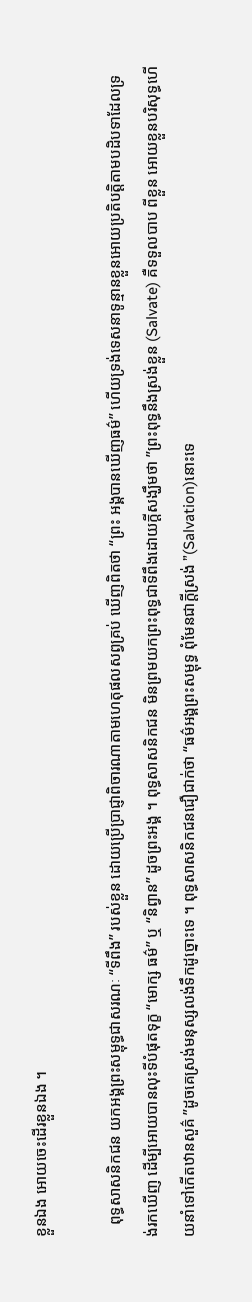ខ្លួនឯង អោយចេះដើរខ្លួនឯង ។

   ពុទ្ធសាសនិកជន យកអង្គព្រះសម្ពុទ្ធជាសរណៈ “ទីពឹង” របស់ខ្លួន ដោយប្រើប្រាជ្ញាពិចារណាតាមហេតុផលសព្វគ្រប់ ឃើញពិតថា “ព្រះ អង្គបានឃើញធម៌” ហើយទ្រង់ទេសនាទូន្មានខ្លួនអោយប្រតិបត្តិតាមបដិបទាដែលទ្រង់រកឃើញ ដើម្បីអោយបានលុះទីបំផុតទុក្ខ “មោក្ស ធម៌” ឬ “និព្វាន” ដូចព្រះអង្គ ។ ពុទ្ធសាសនិកជន មិនព្រមយកព្រះពុទ្ធជាទីពឹងដោយក្តីសង្ឃឹមថា ”ព្រះពុទ្ធនឹងស្រង់ខ្លួន (Salvate) គឺទទួលបាប ពីខ្លួន អោយខ្លួនបរិសុទ្ធហើយនាំទៅកើតឋានសួគ៌ ”ដូចគេស្រង់មនុស្សលង់ទឹកដូច្នោះទេ ។ ពុទ្ធសាសនិកជនជឿជាក់ថា “ធម៌អង្គព្រះសម្ពុទ្ធ ពុំមែនជាក្តីស្រង់ ”(Salvation)នោះទេ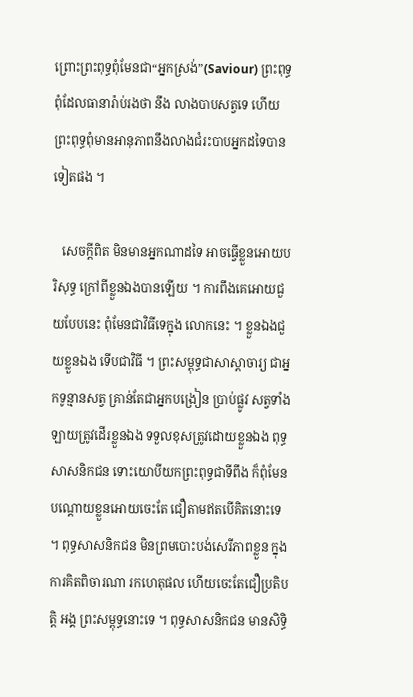ព្រោះព្រះពុទ្ធពុំមែនជា“អ្នកស្រង់”(Saviour) ព្រះពុទ្ធពុំដែលធានារ៉ាប់រងថា នឹង លាងបាបសត្វទេ ហើយព្រះពុទ្ធពុំមានអានុភាពនឹងលាងជំរះបាបអ្នកដទៃបានទៀតផង ។

   សេចក្តីពិត មិនមានអ្នកណាដទៃ អាចធ្វើខ្លួនអោយបរិសុទ្ធ ក្រៅពីខ្លួនឯងបានឡើយ ។ ការពឹងគេអោយជួយបែបនេះ ពុំមែនជាវិធីទេក្នុង លោកនេះ ។ ខ្លួនឯងជួយខ្លួនឯង ទើបជាវិធី ។ ព្រះសម្ពុទ្ធជាសាស្តាចារ្យ ជាអ្នកទូន្មានសត្វ គ្រាន់តែជាអ្នកបង្រៀន ប្រាប់ផ្លូវ សត្វទាំង ឡាយត្រូវដើរខ្លួនឯង ទទួលខុសត្រូវដោយខ្លួនឯង ពុទ្ធសាសនិកជន ទោះយោបីយកព្រះពុទ្ធជាទីពឹង ក៏ពុំមែនបណ្តោយខ្លួនអោយចេះតែ ជឿតាមឥតបើគិតនោះទេ ។ ពុទ្ធសាសនិកជន មិនព្រមបោះបង់សេរីភាពខ្លួន ក្នុងការគិតពិចារណា រកហេតុផល ហើយចេះតែជឿប្រតិបត្តិ អង្គ ព្រះសម្ពុទ្ធនោះទេ ។ ពុទ្ធសាសនិកជន មានសិទ្ធិ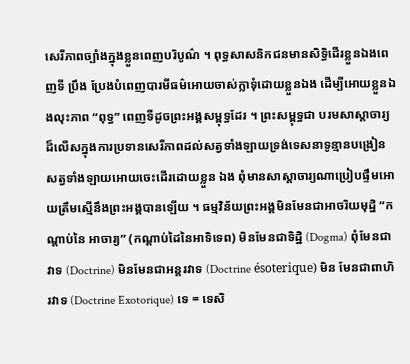សេរីភាពច្បាំងក្នុងខ្លួនពេញបរិបូណ៌ ។ ពុទ្ធសាសនិកជនមានសិទ្ធិដើរខ្លួនឯងពេញទី ប្រឹង ប្រែងបំពេញបារមីធម៌អោយចាស់ក្លាទុំដោយខ្លួនឯង ដើម្បីអោយខ្លួនឯងលុះភាព “ពុទ្ធ” ពេញទីដូចព្រះអង្គសម្ពុទ្ធដែរ ។ ព្រះសម្ពុទ្ធជា បរមសាស្តាចារ្យដ៏លើសក្នុងការប្រទានសេរីភាពដល់សត្វទាំងឡាយទ្រង់ទេសនាទូន្មានបង្រៀនសត្វទាំងឡាយអោយចេះដើរដោយខ្លួន ឯង ពុំមានសាស្តាចារ្យណាប្រៀបផ្ទឹមអោយត្រឹមស្មើនឹងព្រះអង្គបានឡើយ ។ ធម្មវិន័យព្រះអង្គមិនមែនជាអាចរិយមុដ្ឋិ “កណ្តាប់នៃ អាចារ្យ” (កណ្តាប់ដៃនៃអាទិទេព) មិនមែនជាទិដ្ឋិ (Dogma) ពុំមែនជាវាទ (Doctrine) មិនមែនជាអន្តរវាទ (Doctrine ésoterique) មិន មែនជាពាហិរវាទ (Doctrine Exotorique) ទេ = ទេសិ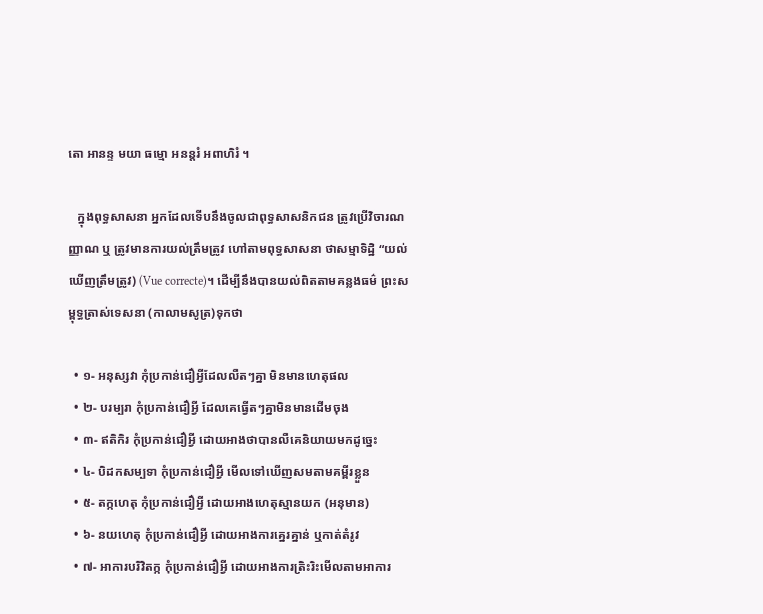តោ អានន្ទ មយា ធម្មោ អនន្តរំ អពាហិរំ ។

   ក្នុងពុទ្ធសាសនា អ្នកដែលទើបនឹងចូលជាពុទ្ធសាសនិកជន ត្រូវប្រើវិចារណញ្ញាណ ឬ ត្រូវមានការយល់ត្រឹមត្រូវ ហៅតាមពុទ្ធសាសនា ថាសម្មាទិដ្ឋិ “យល់ឃើញត្រឹមត្រូវ) (Vue correcte)។ ដើម្បីនឹងបានយល់ពិតតាមគន្លងធម៌ ព្រះសម្ពុទ្ធត្រាស់ទេសនា (កាលាមសូត្រ)ទុកថា

  • ១- អនុស្សវា កុំប្រកាន់ជឿអ្វីដែលលឺតៗគ្នា មិនមានហេតុផល
  • ២- បរម្បរា កុំប្រកាន់ជឿអ្វី ដែលគេធ្វើតៗគ្នាមិនមានដើមចុង
  • ៣- ឥតិកិរ កុំប្រកាន់ជឿអ្វី ដោយអាងថាបានលឺគេនិយាយមកដូច្នេះ
  • ៤- បិដកសម្បទា កុំប្រកាន់ជឿអ្វី មើលទៅឃើញសមតាមគម្ពីរខ្លួន
  • ៥- តក្កហេតុ កុំប្រកាន់ជឿអ្វី ដោយអាងហេតុស្មានយក (អនុមាន)
  • ៦- នយហេតុ កុំប្រកាន់ជឿអ្វី ដោយអាងការគ្នេរគ្នាន់ ឬកាត់តំរូវ
  • ៧- អាការបរិវិតក្ក កុំប្រកាន់ជឿអ្វី ដោយអាងការត្រិះរិះមើលតាមអាការ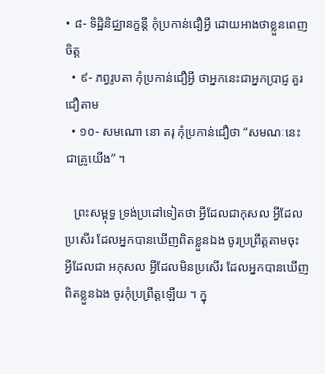• ៨- ទិដ្ឋិនិជ្ឈានក្ខន្តី កុំប្រកាន់ជឿអ្វី ដោយអាងថាខ្លួនពេញចិត្ត
  • ៩- ភព្វរូបតា កុំប្រកាន់ជឿអ្វី ថាអ្នកនេះជាអ្នកប្រាជ្ញ គួរជឿតាម
  • ១០- សមណោ នោ តរុ កុំប្រកាន់ជឿថា “សមណៈនេះជាគ្រូយើង” ។

   ព្រះសម្ពុទ្ធ ទ្រង់ប្រដៅទៀតថា អ្វីដែលជាកុសល អ្វីដែលប្រសើរ ដែលអ្នកបានឃើញពិតខ្លួនឯង ចូរប្រព្រឹត្តតាមចុះ អ្វីដែលជា អកុសល អ្វីដែលមិនប្រសើរ ដែលអ្នកបានឃើញពិតខ្លួនឯង ចូរកុំប្រព្រឹត្តឡើយ ។ ក្នុ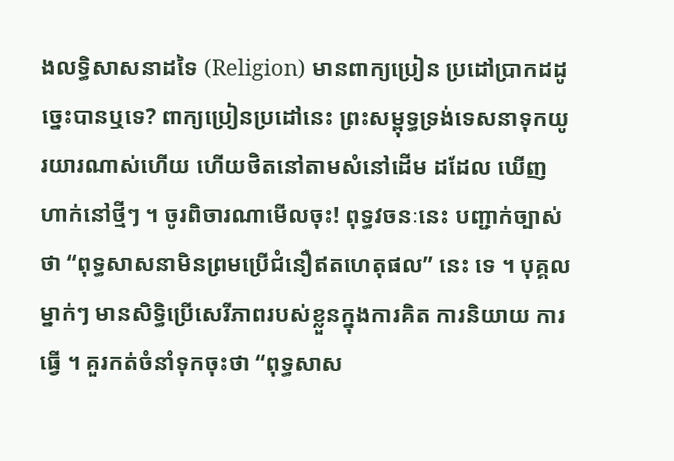ងលទ្ធិសាសនាដទៃ (Religion) មានពាក្យប្រៀន ប្រដៅប្រាកដដូច្នេះបានឬទេ? ពាក្យប្រៀនប្រដៅនេះ ព្រះសម្ពុទ្ធទ្រង់ទេសនាទុកយូរយារណាស់ហើយ ហើយថិតនៅតាមសំនៅដើម ដដែល ឃើញហាក់នៅថ្មីៗ ។ ចូរពិចារណាមើលចុះ! ពុទ្ធវចនៈនេះ បញ្ជាក់ច្បាស់ថា “ពុទ្ធសាសនាមិនព្រមប្រើជំនឿឥតហេតុផល” នេះ ទេ ។ បុគ្គលម្នាក់ៗ មានសិទ្ធិប្រើសេរីភាពរបស់ខ្លួនក្នុងការគិត ការនិយាយ ការធ្វើ ។ គួរកត់ចំនាំទុកចុះថា “ពុទ្ធសាស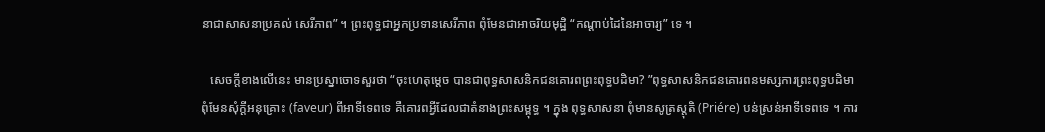នាជាសាសនាប្រគល់ សេរីភាព” ។ ព្រះពុទ្ធជាអ្នកប្រទានសេរីភាព ពុំមែនជាអាចរិយមុដ្ឋិ “កណ្តាប់ដៃនៃអាចារ្យ” ទេ ។

   សេចក្តីខាងលើនេះ មានប្រស្នាចោទសួរថា “ចុះហេតុម្តេច បានជាពុទ្ធសាសនិកជនគោរពព្រះពុទ្ធបដិមា? ”ពុទ្ធសាសនិកជនគោរពនមស្សការព្រះពុទ្ធបដិមា ពុំមែនសុំក្តីអនុគ្រោះ (faveur) ពីអាទីទេពទេ គឺគោរពអ្វីដែលជាតំនាងព្រះសម្ពុទ្ធ ។ ក្នុង ពុទ្ធសាសនា ពុំមានសូត្រស្តុតិ (Priére) បន់ស្រន់អាទីទេពទេ ។ ការ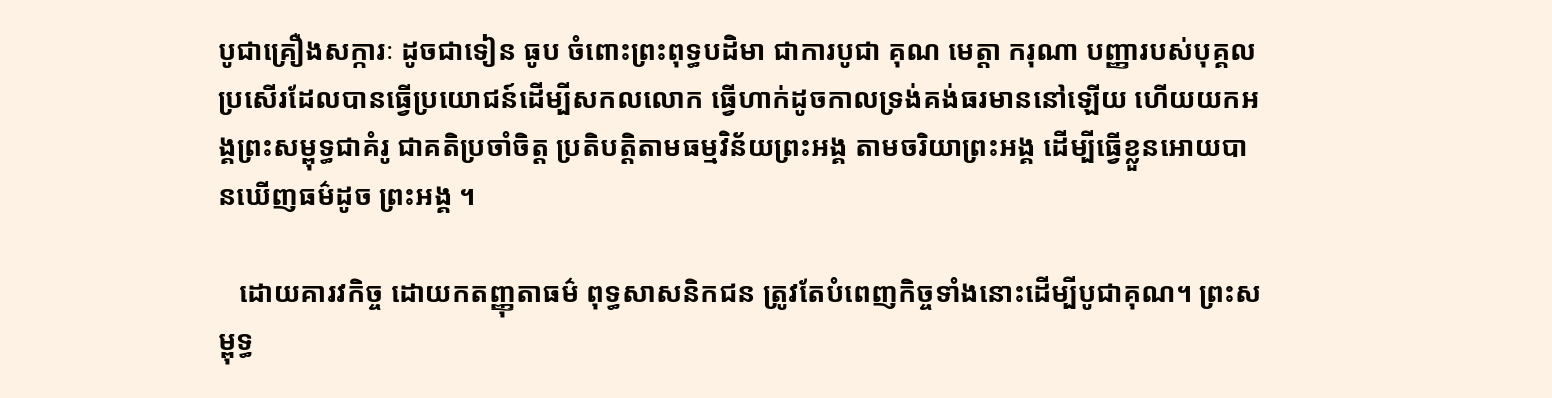បូជាគ្រឿងសក្ការៈ ដូចជាទៀន ធូប ចំពោះព្រះពុទ្ធបដិមា ជាការបូជា គុណ មេត្តា ករុណា បញ្ញារបស់បុគ្គលប្រសើរដែលបានធ្វើប្រយោជន៍ដើម្បីសកលលោក ធ្វើហាក់ដូចកាលទ្រង់គង់ធរមាននៅឡើយ ហើយយកអង្គព្រះសម្ពុទ្ធជាគំរូ ជាគតិប្រចាំចិត្ត ប្រតិបត្តិតាមធម្មវិន័យព្រះអង្គ តាមចរិយាព្រះអង្គ ដើម្បីធ្វើខ្លួនអោយបានឃើញធម៌ដូច ព្រះអង្គ ។

   ដោយគារវកិច្ច ដោយកតញ្ញុតាធម៌ ពុទ្ធសាសនិកជន ត្រូវតែបំពេញកិច្ចទាំងនោះដើម្បីបូជាគុណ។ ព្រះសម្ពុទ្ធ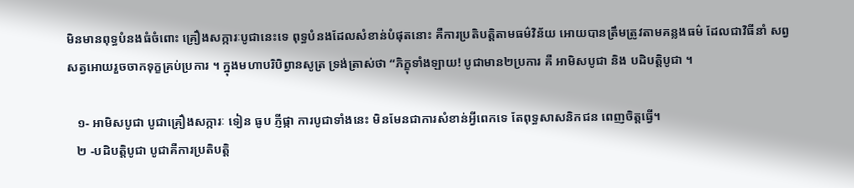មិនមានពុទ្ធបំនងធំចំពោះ គ្រឿងសក្ការៈបូជានេះទេ ពុទ្ធបំនងដែលសំខាន់បំផុតនោះ គឺការប្រតិបត្តិតាមធម៌វិន័យ អោយបានត្រឹមត្រូវតាមគន្លងធម៌ ដែលជាវិធីនាំ សព្វសត្វអោយរួចចាកទុក្ខគ្រប់ប្រការ ។ ក្នុងមហាបរិបិព្វានសូត្រ ទ្រង់ត្រាស់ថា “ភិក្ខុទាំងឡាយ! បូជាមាន២ប្រការ គឺ អាមិសបូជា និង បដិបត្តិបូជា ។

   ១- អាមិសបូជា បូជាគ្រឿងសក្ការៈ ទៀន ធូប ភ្ញីផ្កា ការបូជាទាំងនេះ មិនមែនជាការសំខាន់អ្វីពេកទេ តែពុទ្ធសាសនិកជន ពេញចិត្តធ្វើ។
   ២ -បដិបត្តិបូជា បូជាគឺការប្រតិបត្តិ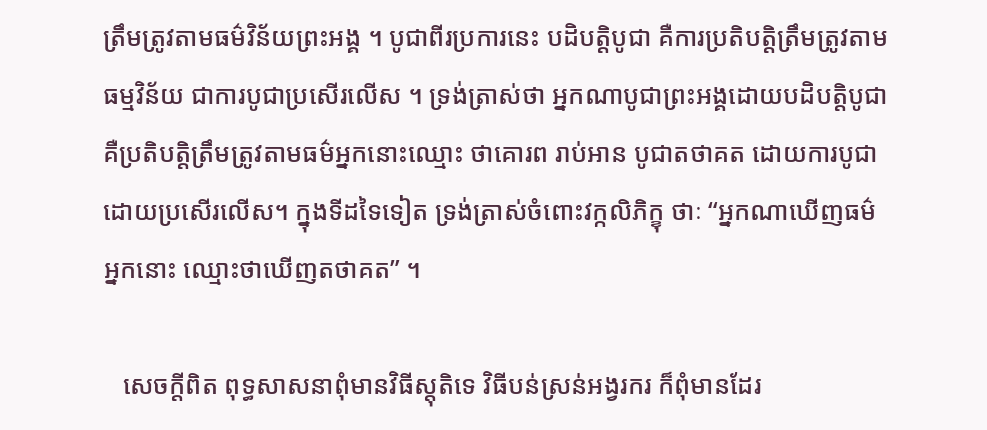ត្រឹមត្រូវតាមធម៌វិន័យព្រះអង្គ ។ បូជាពីរប្រការនេះ បដិបត្តិបូជា គឺការប្រតិបត្តិត្រឹមត្រូវតាម ធម្មវិន័យ ជាការបូជាប្រសើរលើស ។ ទ្រង់ត្រាស់ថា អ្នកណាបូជាព្រះអង្គដោយបដិបត្តិបូជា គឺប្រតិបត្តិត្រឹមត្រូវតាមធម៌អ្នកនោះឈ្មោះ ថាគោរព រាប់អាន បូជាតថាគត ដោយការបូជាដោយប្រសើរលើស។ ក្នុងទីដទៃទៀត ទ្រង់ត្រាស់ចំពោះវក្កលិភិក្ខុ ថាៈ “អ្នកណាឃើញធម៌ អ្នកនោះ ឈ្មោះថាឃើញតថាគត” ។

   សេចក្តីពិត ពុទ្ធសាសនាពុំមានវិធីស្តុតិទេ វិធីបន់ស្រន់អង្វរករ ក៏ពុំមានដែរ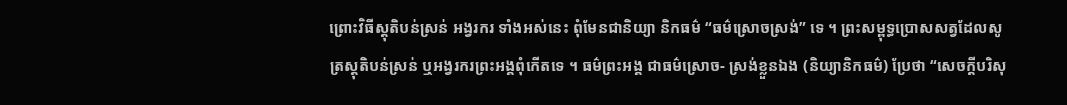ព្រោះវិធីស្តុតិបន់ស្រន់ អង្វរករ ទាំងអស់នេះ ពុំមែនជានិយ្យា និកធម៌ “ធម៌ស្រោចស្រង់” ទេ ។ ព្រះសម្ពុទ្ធប្រោសសត្វដែលសូត្រស្តុតិបន់ស្រន់ ឬអង្វរករព្រះអង្គពុំកើតទេ ។ ធម៌ព្រះអង្គ ជាធម៌ស្រោច- ស្រង់ខ្លួនឯង (និយ្យានិកធម៌) ប្រែថា “សេចក្តីបរិសុ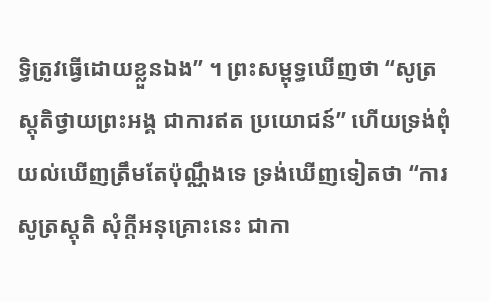ទ្ធិត្រូវធ្វើដោយខ្លួនឯង” ។ ព្រះសម្ពុទ្ធឃើញថា “សូត្រស្តុតិថ្វាយព្រះអង្គ ជាការឥត ប្រយោជន៍” ហើយទ្រង់ពុំយល់ឃើញត្រឹមតែប៉ុណ្ណឹងទេ ទ្រង់ឃើញទៀតថា “ការសូត្រស្តុតិ សុំក្តីអនុគ្រោះនេះ ជាកា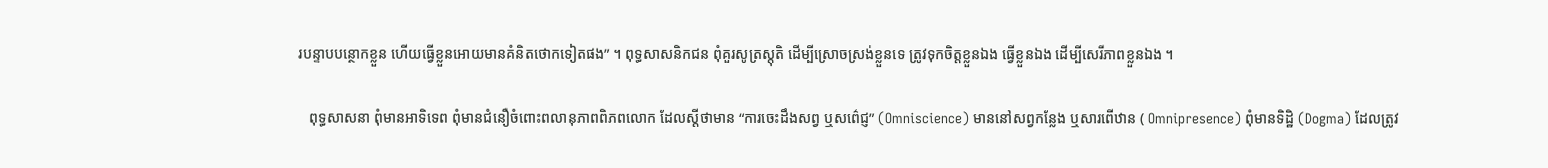របន្ទាបបន្ថោកខ្លួន ហើយធ្វើខ្លួនអោយមានគំនិតថោកទៀតផង” ។ ពុទ្ធសាសនិកជន ពុំគួរសូត្រស្តុតិ ដើម្បីស្រោចស្រង់ខ្លួនទេ ត្រូវទុកចិត្តខ្លួនឯង ធ្វើខ្លួនឯង ដើម្បីសេរីភាពខ្លួនឯង ។

   ពុទ្ធសាសនា ពុំមានអាទិទេព ពុំមានជំនឿចំពោះពលានុភាពពិភពលោក ដែលស្តីថាមាន “ការចេះដឹងសព្វ ឬសព៌េជ្ញ” (Omniscience) មាននៅសព្វកន្លែង ឬសារពើឋាន ( Omnipresence) ពុំមានទិដ្ឋិ (Dogma) ដែលត្រូវ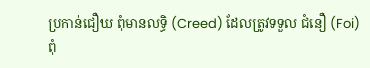ប្រកាន់ជឿឃ ពុំមានលទ្ធិ (Creed) ដែលត្រូវទទួល ជំនឿ (Foi) ពុំ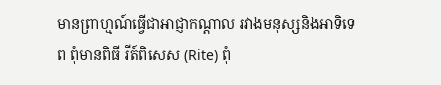មានព្រាហ្មណ៍ធ្វើជាអាជ្ញាកណ្តាល រវាងមនុស្សនិងអាទិទេព ពុំមានពិធី រីត៍ពិសេស (Rite) ពុំ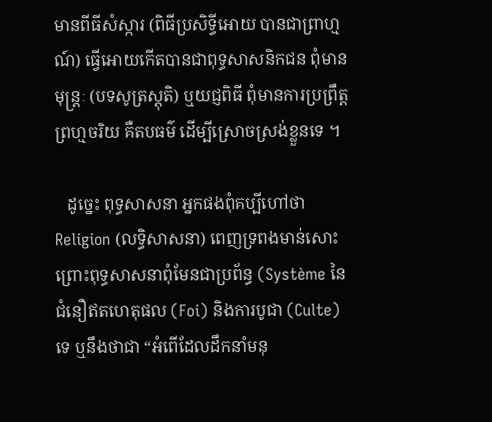មានពីធីសំស្ការ (ពិធីប្រសិទ្ធីអោយ បានជាព្រាហ្មណ៍) ធ្វើអោយកើតបានជាពុទ្ធសាសនិកជន ពុំមានមុន្ត្រៈ (បទសូត្រស្តុតិ) ឬយជ្ញពិធី ពុំមានការប្រព្រឹត្តព្រហ្មចរិយ គឺតបធម៌ ដើម្បីស្រោចស្រង់ខ្លួនទេ ។

   ដូច្នេះ ពុទ្ធសាសនា អ្នកផងពុំគប្បីហៅថា Religion (លទ្ធិសាសនា) ពេញទ្រពងមាន់សោះ ព្រោះពុទ្ធសាសនាពុំមែនជាប្រព័ន្ធ (Système នៃជំនឿឥតហេតុផល (Foi) និងការបូជា (Culte) ទេ ឬនឹងថាជា “អំពើដែលដឹកនាំមនុ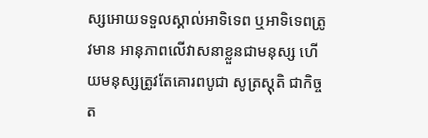ស្សអោយទទួលស្គាល់អាទិទេព ឬអាទិទេពត្រូវមាន អានុភាពលើវាសនាខ្លួនជាមនុស្ស ហើយមនុស្សត្រូវតែគោរពបូជា សូត្រស្តុតិ ជាកិច្ចត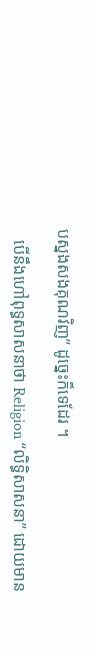បស្នងសងគុណវិញ” ដូច្នេះក៏ទេដែរ ។

   បើនឹងហៅពុទ្ធសាសនាថា Religion “លិទ្ធិសាសនា” ដោយមាន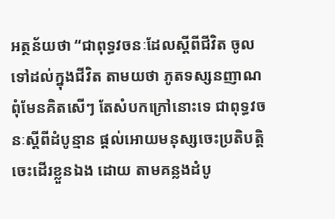អត្ថន័យថា “ជាពុទ្ធវចនៈដែលស្តីពីជីវិត ចូលទៅដល់ក្នុងជីវិត តាមយថា ភូតទស្សនញាណ ពុំមែនគិតសើៗ តែសំបកក្រៅនោះទេ ជាពុទ្ធវចនៈស្តីពីដំបូន្មាន ផ្តល់អោយមនុស្សចេះប្រតិបត្តិ ចេះដើរខ្លួនឯង ដោយ តាមគន្លងដំបូ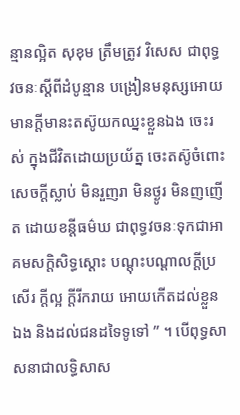ន្មានល្អិត សុខុម ត្រឹមត្រូវ វិសេស ជាពុទ្ធវចនៈស្តីពីដំបូន្មាន បង្រៀនមនុស្សអោយមានក្តីមានះតស៊ូយកឈ្នះខ្លួនឯង ចេះរស់ ក្នុងជីវិតដោយប្រយ័ត្ន ចេះតស៊ូចំពោះសេចក្តីស្លាប់ មិនរួញរា មិនថ្ងូរ មិនញញើត ដោយខន្តីធម៌ឃ ជាពុទ្ធវចនៈទុកជាអាគមសក្តិសិទ្ធស្តោះ បណ្តុះបណ្តាលក្តីប្រសើរ ក្តីល្អ ក្តីរីករាយ អោយកើតដល់ខ្លួនឯង និងដល់ជនដទៃទូទៅ ” ។ បើពុទ្ធសាសនាជាលទ្ធិសាស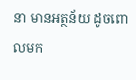នា មានអត្ថន័យ ដូចពោលមក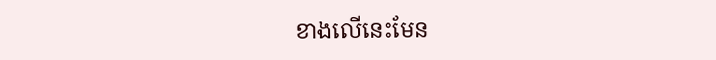ខាងលើនេះមែន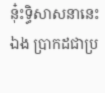នុ៎ះទ្ធិសាសនានេះឯង ប្រាកដជាប្រ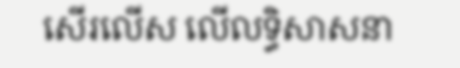សើរលើស លើលទ្ធិសាសនា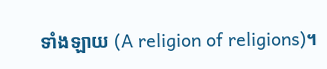ទាំងឡាយ (A religion of religions)។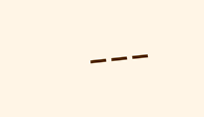---